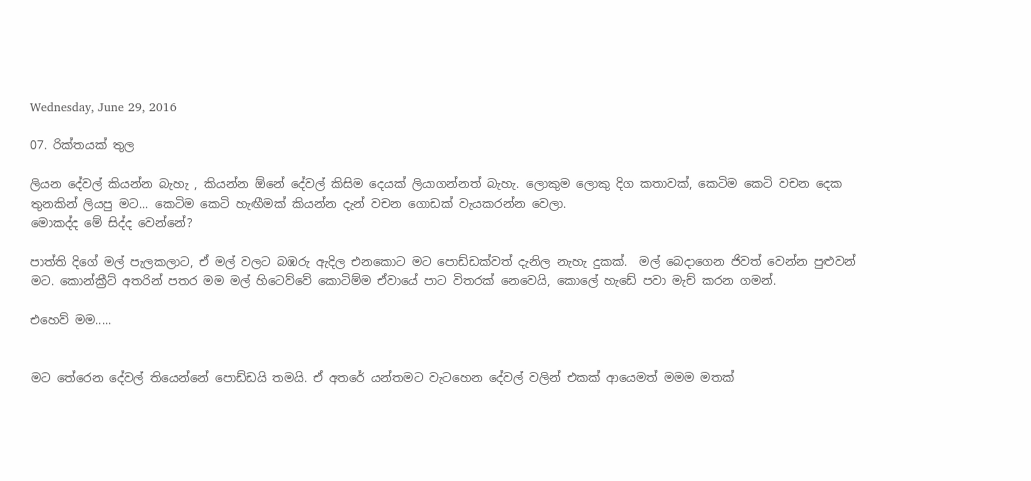Wednesday, June 29, 2016

07. රික්තයක් තුල

ලියන දේවල් කියන්න බැහැ , කියන්න ඕනේ දේවල් කිසිම දෙයක් ලියාගන්නත් බැහැ. ලොකුම ලොකු දිග කතාවක්, කෙටිම කෙටි වචන දෙක තුනකින් ලියපු මට... කෙටිම කෙටි හැඟීමක් කියන්න දැන් වචන ගොඩක් වැයකරන්න වෙලා.
මොකද්ද මේ සිද්ද වෙන්නේ?

පාත්ති දිගේ මල් පැලකලාට, ඒ මල් වලට බඹරු ඇදිල එනකොට මට පොඩ්ඩක්වත් දැනිල නැහැ දුකක්.  මල් බෙදාගෙන ජිවත් වෙන්න පුළුවන් මට. කොන්ක්‍රීට් අතරින් පතර මම මල් හිටෙව්වේ කොටිම්ම ඒවායේ පාට විතරක් නෙවෙයි, කොලේ හැඩේ පවා මැච් කරන ගමන්.

එහෙව් මම.....


මට තේරෙන දේවල් තියෙන්නේ පොඩ්ඩයි තමයි. ඒ අතරේ යන්තමට වැටහෙන දේවල් වලින් එකක් ආයෙමත් මමම මතක්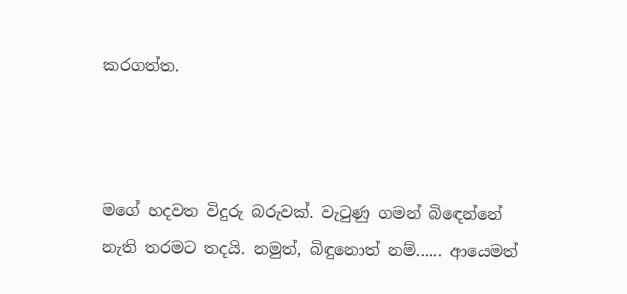කරගත්ත.



මගේ හදවත විදුරු බරුවක්. වැටුණු ගමන් බිඳෙන්නේ නැති තරමට තදයි. නමුත්, බිඳුනොත් නම්...... ආයෙමත්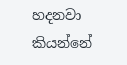හදනවා කියන්නේ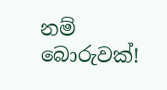නම් බොරුවක්!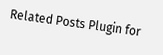Related Posts Plugin for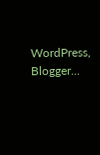WordPress, Blogger...